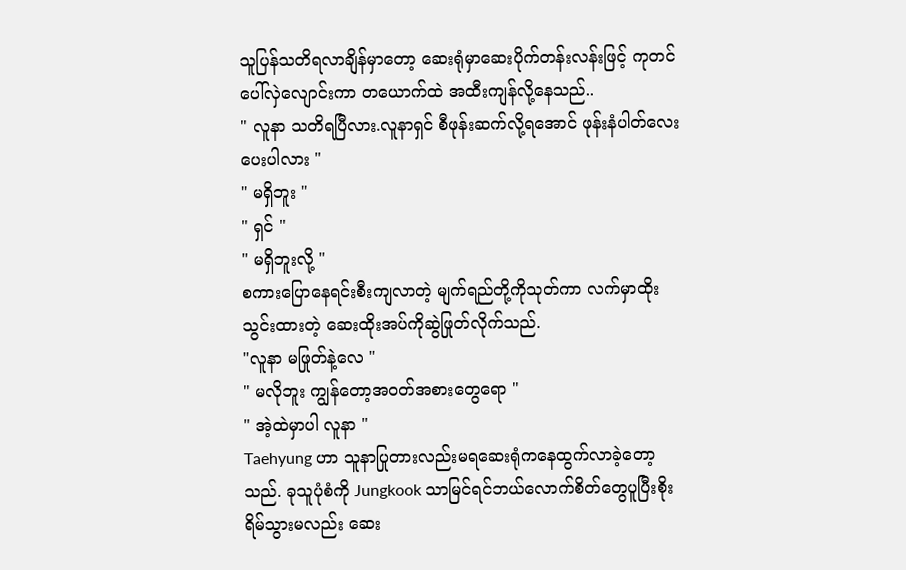သူပြန်သတိရလာချိန်မှာတော့ ဆေးရုံမှာဆေးပိုက်တန်းလန်းဖြင့် ကုတင်ပေါ်လှဲလျောင်းကာ တယောက်ထဲ အထီးကျန်လို့နေသည်..
" လူနာ သတိရပြီလား.လူနာရှင် စီဖုန်းဆက်လို့ရအောင် ဖုန်းနံပါတ်လေးပေးပါလား "
" မရှိဘူး "
" ရှင် "
" မရှိဘူးလို့ "
စကားပြောနေရင်းစီးကျလာတဲ့ မျက်ရည်တို့ကိုသုတ်ကာ လက်မှာထိုးသွင်းထားတဲ့ ဆေးထိုးအပ်ကိုဆွဲဖြုတ်လိုက်သည်.
"လူနာ မဖြုတ်နဲ့လေ "
" မလိုဘူး ကျွန်တော့အဝတ်အစားတွေရော "
" အဲ့ထဲမှာပါ လူနာ "
Taehyung ဟာ သူနာပြုတားလည်းမရဆေးရုံကနေထွက်လာခဲ့တော့သည်. ခုသူပုံစံကို Jungkook သာမြင်ရင်ဘယ်လောက်စိတ်တွေပူပြီးစိုးရိမ်သွားမလည်း ဆေး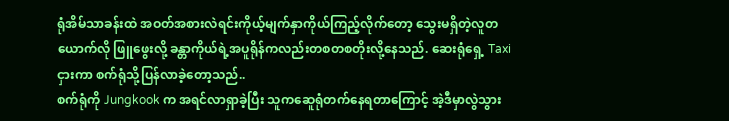ရုံအိမ်သာခန်းထဲ အဝတ်အစားလဲရင်းကိုယ့်မျက်နှာကိုယ်ကြည့်လိုက်တော့ သွေးမရှိတဲ့လူတယောက်လို ဖြူဖွေးလို့ ခန္တာကိုယ်ရဲ့အပူရိုန်ကလည်းတစတစတိုးလို့နေသည်. ဆေးရုံရှေ့ Taxi ငှားကာ စက်ရုံသို့ပြန်လာခဲ့တော့သည်..
စက်ရုံကို Jungkook က အရင်လာရှာခဲ့ပြီး သူကဆေူရုံတက်နေရတာကြောင့် အဲ့ဒီမှာလွဲသွား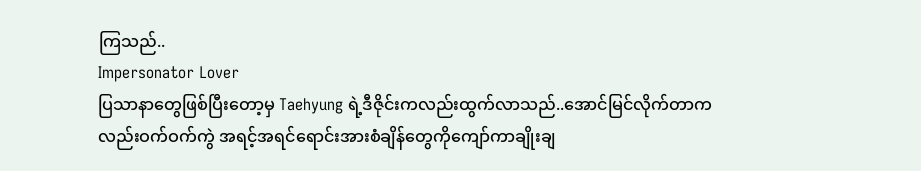ကြသည်..
Impersonator Lover
ပြသာနာတွေဖြစ်ပြီးတော့မှ Taehyung ရဲ့ဒီဇိုင်းကလည်းထွက်လာသည်..အောင်မြင်လိုက်တာကလည်းဝက်ဝက်ကွဲ အရင့်အရင်ရောင်းအားစံချိန်တွေကိုကျော်ကာချိုးချ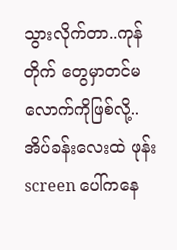သွားလိုက်တာ..ကုန်တိုက် တွေမှာတင်မလောက်ကိုဖြစ်လို့..
အိပ်ခန်းလေးထဲ ဖုန်း screen ပေါ်ကနေ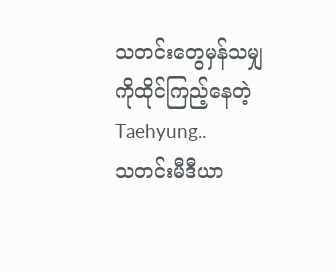သတင်းတွေမှန်သမျှကိုထိုင်ကြည့်နေတဲ့ Taehyung..
သတင်းမီဒီယာ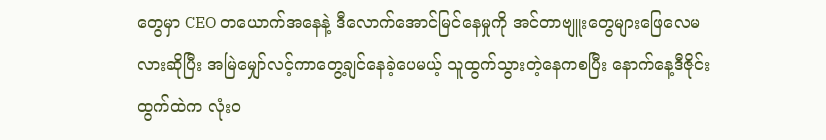တွေမှာ CEO တယောက်အနေနဲ့ ဒီလောက်အောင်မြင်နေမှုကို အင်တာဗျူးတွေများဖြေလေမလားဆိုပြီး အမြဲမျှော်လင့်ကာတွေ့ချင်နေခဲ့ပေမယ့် သူထွက်သွားတဲ့နေကစပြီး နောက်နေ့ဒီဇိုင်းထွက်ထဲက လုံးဝ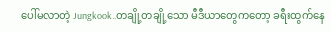ပေါ်မလာတဲ့ Jungkook..တချို့တချို့သော မီဒီယာတွေကတော့ ခရီးထွက်နေ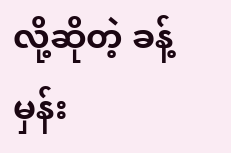လို့ဆိုတဲ့ ခန့်မှန်း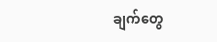ချက်တွေ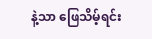နဲ့သာ ဖြေသိမ့်ရင်း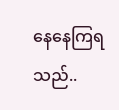နေနေကြရသည်..